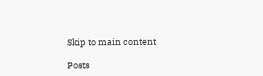Skip to main content

Posts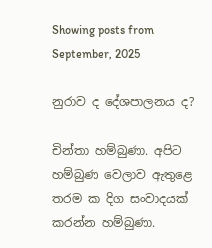Showing posts from September, 2025

නුරාව ද දේශපාලනය ද?

චින්තා හම්බුණා. අපිට හම්බුණ වෙලාව ඇතුළෙ තරම ක දිග සංවාදයක් කරන්න හම්බුණා.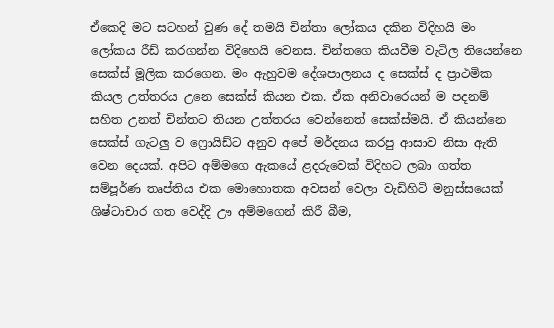ඒකෙදි මට සටහන් වුණ දේ තමයි චින්තා ලෝකය දකින විදිහයි මං ලෝකය රීඩ් කරගන්න විදිහෙයි වෙනස. චින්තගෙ කියවීම වැටිල තියෙන්නෙ සෙක්ස් මූලික කරගෙන. මං ඇහුවම දේශපාලනය ද සෙක්ස් ද ප්‍රාථමික කියල උත්තරය උනෙ සෙක්ස් කියන එක. ඒක අනිවාරෙයන් ම පදනම් සහිත උනත් චින්තට තියන උත්තරය වෙන්නෙත් සෙක්ස්මයි. ඒ කියන්නෙ සෙක්ස් ගැටලු ව ෆ්‍රොයිඩ්ට අනුව අපේ මර්දනය කරපු ආසාව නිසා ඇති වෙන දෙයක්. අපිට අම්මගෙ ඇකයේ ළදරුවෙක් විදිහට ලබා ගත්ත සම්පූර්ණ තෘප්තිය එක මොහොතක අවසන් වෙලා වැඩිහිටි මනුස්සයෙක් ශිෂ්ටාචාර ගත වෙද්දි ඌ අම්මගෙන් කිරී බීම,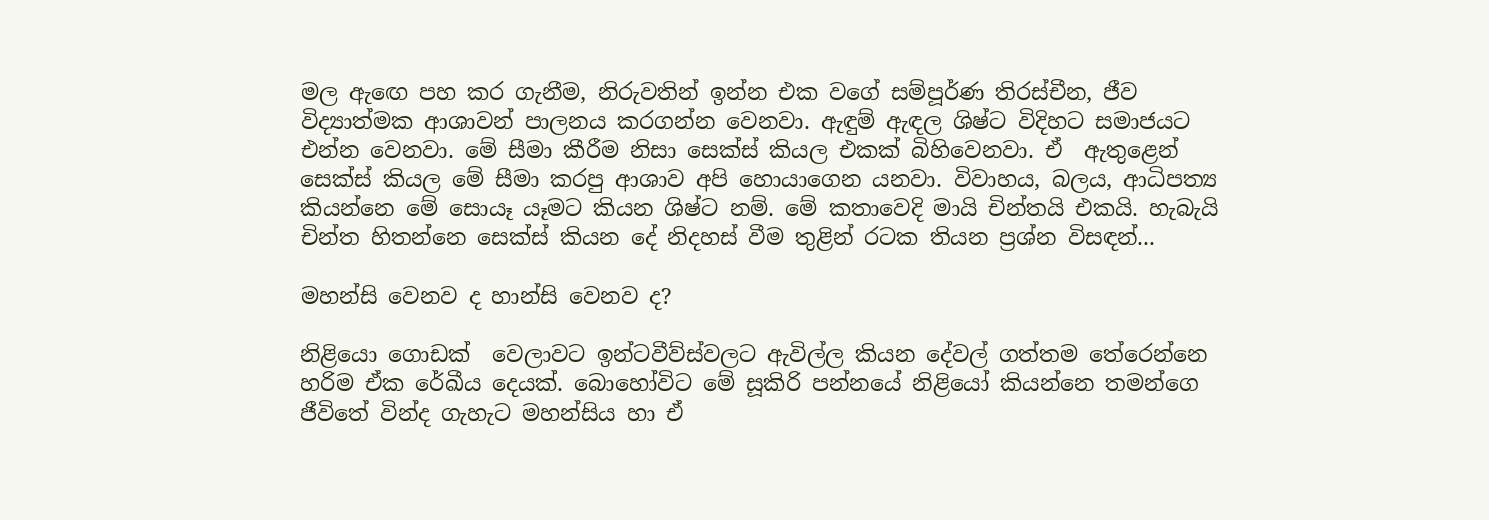මල ඇඟෙ පහ කර ගැනීම, නිරුවතින් ඉන්න එක වගේ සම්පූර්ණ තිරස්චීන, ජීව විද්‍යාත්මක ආශාවන් පාලනය කරගන්න වෙනවා. ඇඳුම් ඇඳල ශිෂ්ට විදිහට සමාජයට එන්න වෙනවා. මේ සීමා කීරීම නිසා සෙක්ස් කියල එකක් බිහිවෙනවා. ඒ  ඇතුළෙන් සෙක්ස් කියල මේ සීමා කරපු ආශාව අපි හොයාගෙන යනවා. විවාහය, බලය, ආධිපත්‍ය කියන්නෙ මේ සොයෑ යෑමට කියන ශිෂ්ට නම්. මේ කතාවෙදි මායි චින්තයි එකයි. හැබැයි චින්ත හිතන්නෙ සෙක්ස් කියන දේ නිදහස් වීම තුළින් රටක තියන ප්‍රශ්න විසඳන්...

මහන්සි වෙනව ද හාන්සි වෙනව ද?

නිළියො ගොඩක්  වෙලාවට ඉන්ටවීව්ස්වලට ඇවිල්ල කියන දේවල් ගත්තම තේරෙන්නෙ හරිම ඒක රේඛීය දෙයක්. බොහෝවිට මේ සූකිරි පන්නයේ නිළියෝ කියන්නෙ තමන්ගෙ ජීවිතේ වින්ද ගැහැට මහන්සිය හා ඒ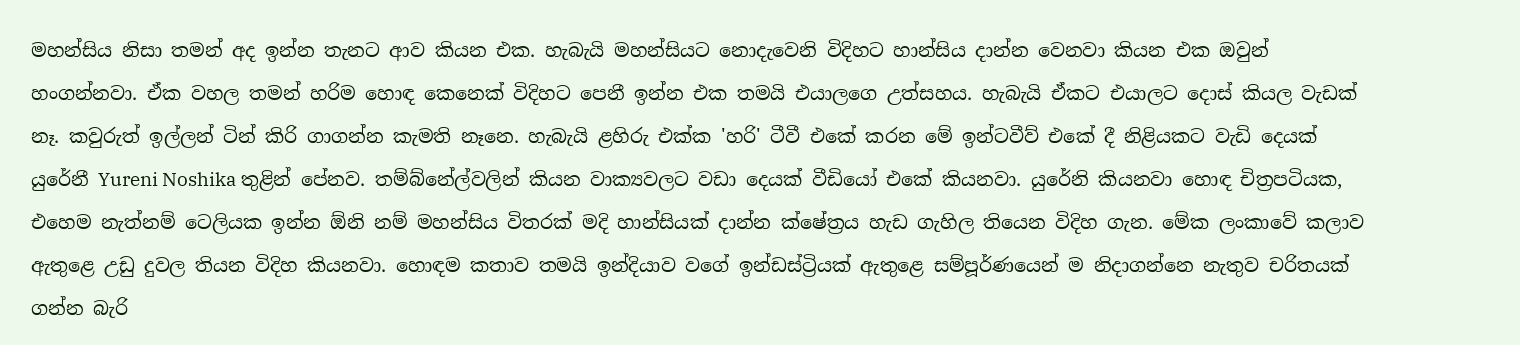මහන්සිය නිසා තමන් අද ඉන්න තැනට ආව කියන එක. හැබැයි මහන්සියට නොදැවෙනි විදිහට හාන්සිය දාන්න වෙනවා කියන එක ඔවුන් හංගන්නවා. ඒක වහල තමන් හරිම හොඳ කෙනෙක් විදිහට පෙනී ඉන්න එක තමයි එයාලගෙ උත්සහය. හැබැයි ඒකට එයාලට දොස් කියල වැඩක් නෑ. කවුරුත් ඉල්ලන් ටින් කිරි ගාගන්න කැමති නෑනෙ. හැබැයි ළහිරු එක්ක 'හරි' ටීවී එකේ කරන මේ ඉන්ටවීව් එකේ දී නිළියකට වැඩි දෙයක් යුරේනී Yureni Noshika තුළින් පේනව. තම්බ්නේල්වලින් කියන වාක්‍යවලට වඩා දෙයක් වීඩියෝ එකේ කියනවා. යුරේනි කියනවා හොඳ චිත්‍රපටියක, එහෙම නැත්නම් ටෙලියක ඉන්න ඕනි නම් මහන්සිය විතරක් මදි හාන්සියක් දාන්න ක්ෂේත්‍රය හැඩ ගැහිල තියෙන විදිහ ගැන. මේක ලංකාවේ කලාව ඇතුළෙ උඩු දුවල තියන විදිහ කියනවා. හොඳම කතාව තමයි ඉන්දියාව වගේ ඉන්ඩස්ට්‍රියක් ඇතුළෙ සම්පූර්ණයෙන් ම නිදාගන්නෙ නැතුව චරිතයක් ගන්න බැරි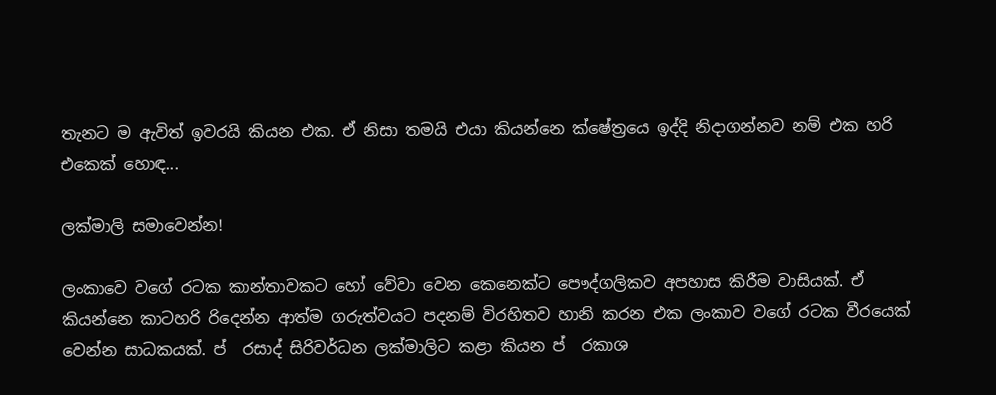තැනට ම ඇවිත් ඉවරයි කියන එක. ඒ නිසා තමයි එයා කියන්නෙ ක්ෂේත්‍රයෙ ඉද්දි නිදාගන්නව නම් එක හරි එකෙක් හොඳ...

ලක්මාලි සමාවෙන්න!

ලංකාවෙ වගේ රටක කාන්තාවකට හෝ වේවා වෙන කෙනෙක්ට පෞද්ගලිකව අපහාස කිරීම වාසියක්. ඒ කියන්නෙ කාටහරි රිදෙන්න ආත්ම ගරුත්වයට පදනම් විරහිතව හානි කරන එක ලංකාව වගේ රටක වීරයෙක් වෙන්න සාධකයක්. ප් ‍ රසාද් සිරිවර්ධන ලක්මාලිට කළා කියන ප් ‍ රකාශ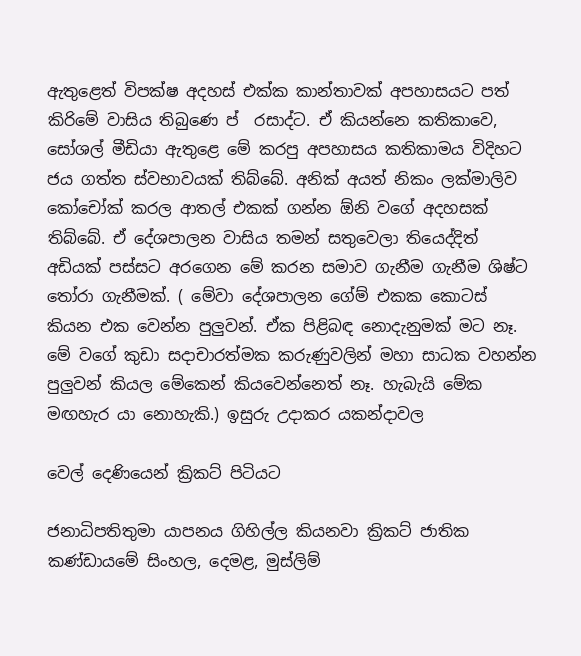ඇතුළෙත් විපක්ෂ අදහස් එක්ක කාන්තාවක් අපහාසයට පත් කිරිමේ වාසිය තිබුණෙ ප් ‍ රසාද්ට. ඒ කියන්නෙ කතිකාවෙ, සෝශල් මීඩියා ඇතුළෙ මේ කරපු අපහාසය කතිකාමය විදිහට ජය ගත්ත ස්වභාවයක් තිබ්බේ. අනික් අයත් නිකං ලක්මාලිව කෝචෝක් කරල ආතල් එකක් ගන්න ඕනි වගේ අදහසක් තිබ්බේ. ඒ දේශපාලන වාසිය තමන් සතුවෙලා තියෙද්දිත් අඩියක් පස්සට අරගෙන මේ කරන සමාව ගැනීම ගැනීම ශිෂ්ට තෝරා ගැනීමක්. ( මේවා දේශපාලන ගේම් එකක කොටස් කියන එක වෙන්න පුලුවන්. ඒක පිළිබඳ නොදැනුමක් මට නෑ. මේ වගේ කුඩා සදාචාරත්මක කරුණුවලින් මහා සාධක වහන්න පුලුවන් කියල මේකෙන් කියවෙන්නෙත් නෑ. හැබැයි මේක මඟහැර යා නොහැකි.) ඉසුරු උදාකර යකන්දාවල

වෙල් දෙණියෙන් ක්‍රිකට් පිටියට

ජනාධිපතිතුමා යාපනය ගිහිල්ල කියනවා ක්‍රිකට් ජාතික කණ්ඩායමේ සිංහල, දෙමළ, මුස්ලිම්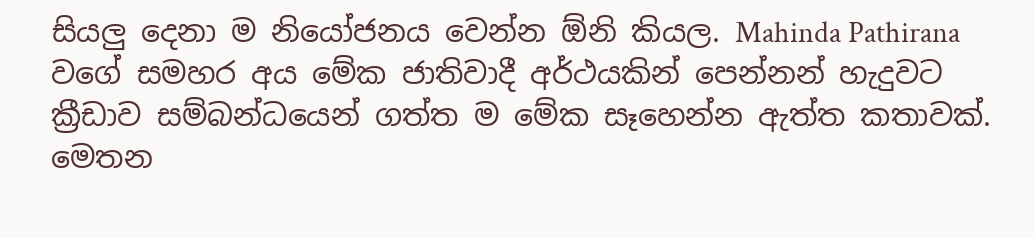සියලු දෙනා ම නියෝජනය වෙන්න ඕනි කියල. Mahinda Pathirana වගේ සමහර අය මේක ජාතිවාදී අර්ථයකින් පෙන්නන් හැදුවට ක්‍රීඩාව සම්බන්ධයෙන් ගත්ත ම මේක සෑහෙන්න ඇත්ත කතාවක්. මෙතන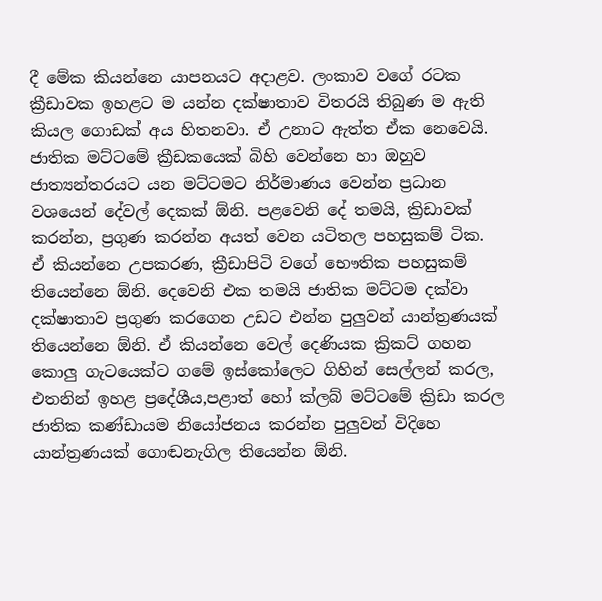දී මේක කියන්නෙ යාපනයට අදාළව. ලංකාව වගේ රටක ක්‍රීඩාවක ඉහළට ම යන්න දක්ෂාතාව විතරයි තිබුණ ම ඇති කියල ගොඩක් අය හිතනවා. ඒ උනාට ඇත්ත ඒක නෙවෙයි. ජාතික මට්ටමේ ක්‍රීඩකයෙක් බිහි වෙන්නෙ හා ඔහුව ජාත්‍යන්තරයට යන මට්ටමට නිර්මාණය වෙන්න ප්‍රධාන වශයෙන් දේවල් දෙකක් ඕනි. පළවෙනි දේ තමයි, ක්‍රිඩාවක් කරන්න, ප්‍රගුණ කරන්න අයත් වෙන යටිතල පහසුකම් ටික. ඒ කියන්නෙ උපකරණ, ක්‍රීඩාපිටි වගේ භෞතික පහසුකම් තියෙන්නෙ ඕනි. දෙවෙනි එක තමයි ජාතික මට්ටම දක්වා දක්ෂාතාව ප්‍රගුණ කරගෙන උඩට එන්න පුලුවන් යාන්ත්‍රණයක් තියෙන්නෙ ඕනි. ඒ කියන්නෙ වෙල් දෙණියක ක්‍රිකට් ගහන කොලු ගැටයෙක්ට ගමේ ඉස්කෝලෙට ගිහින් සෙල්ලන් කරල, එතනින් ඉහළ ප්‍රදේශීය,පළාත් හෝ ක්ලබ් මට්ටමේ ක්‍රිඩා කරල ජාතික කණ්ඩායම නියෝජනය කරන්න පුලුවන් විදිහෙ යාන්ත්‍රණයක් ගොඬනැගිල තියෙන්න ඕනි.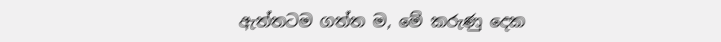ඇත්තටම ගත්ත ම, මේ කරුණු දෙක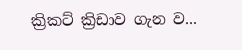ක්‍රිකට් ක්‍රිඩාව ගැන ව...